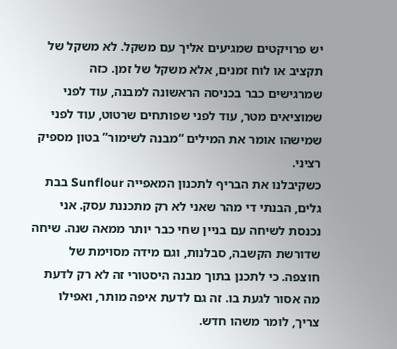יש פרויקטים שמגיעים אליך עם משקל. לא משקל של תקציב או לוח זמנים, אלא משקל של זמן. כזה שמרגישים כבר בכניסה הראשונה למבנה, עוד לפני שמוציאים מטר, עוד לפני שפותחים שרטוט, עוד לפני שמישהו אומר את המילים “מבנה לשימור” בטון מספיק רציני.
כשקיבלנו את הבריף לתכנון המאפייה Sunflour בבת גלים, הבנתי די מהר שאני לא רק מתכננת עסק. אני נכנסת לשיחה עם בניין שחי כבר יותר ממאה שנה. שיחה שדורשת הקשבה, סבלנות, וגם מידה מסוימת של חוצפה. כי לתכנן בתוך מבנה היסטורי זה לא רק לדעת מה אסור לגעת בו. זה גם לדעת איפה מותר, ואפילו צריך, לומר משהו חדש.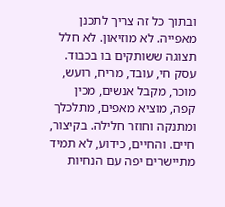ובתוך כל זה צריך לתכנן מאפייה. לא מוזיאון. לא חלל תצוגה ששותקים בו בכבוד. עסק חי, עובד, מריח, רועש, מוכר, מקבל אנשים, מכין קפה, מוציא מאפים, מתלכלך ומתנקה וחוזר חלילה. בקיצור, חיים. והחיים, כידוע, לא תמיד מתיישרים יפה עם הנחיות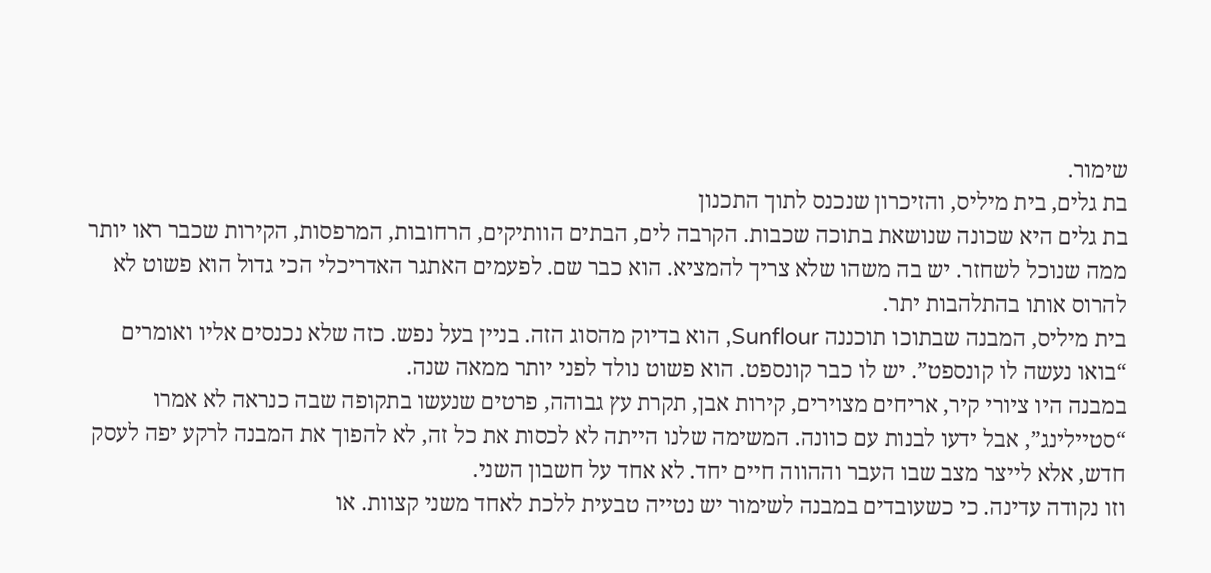שימור.
בת גלים, בית מיליס, והזיכרון שנכנס לתוך התכנון
בת גלים היא שכונה שנושאת בתוכה שכבות. הקרבה לים, הבתים הוותיקים, הרחובות, המרפסות, הקירות שכבר ראו יותר ממה שנוכל לשחזר. יש בה משהו שלא צריך להמציא. הוא כבר שם. לפעמים האתגר האדריכלי הכי גדול הוא פשוט לא להרוס אותו בהתלהבות יתר.
בית מיליס, המבנה שבתוכו תוכננה Sunflour, הוא בדיוק מהסוג הזה. בניין בעל נפש. כזה שלא נכנסים אליו ואומרים “בואו נעשה לו קונספט”. יש לו כבר קונספט. הוא פשוט נולד לפני יותר ממאה שנה.
במבנה היו ציורי קיר, אריחים מצוירים, קירות אבן, תקרת עץ גבוהה, פרטים שנעשו בתקופה שבה כנראה לא אמרו “סטיילינג”, אבל ידעו לבנות עם כוונה. המשימה שלנו הייתה לא לכסות את כל זה, לא להפוך את המבנה לרקע יפה לעסק חדש, אלא לייצר מצב שבו העבר וההווה חיים יחד. לא אחד על חשבון השני.
וזו נקודה עדינה. כי כשעובדים במבנה לשימור יש נטייה טבעית ללכת לאחד משני קצוות. או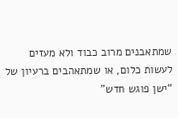שמתאבנים מרוב כבוד ולא מעזים לעשות כלום, או שמתאהבים ברעיון של “ישן פוגש חדש”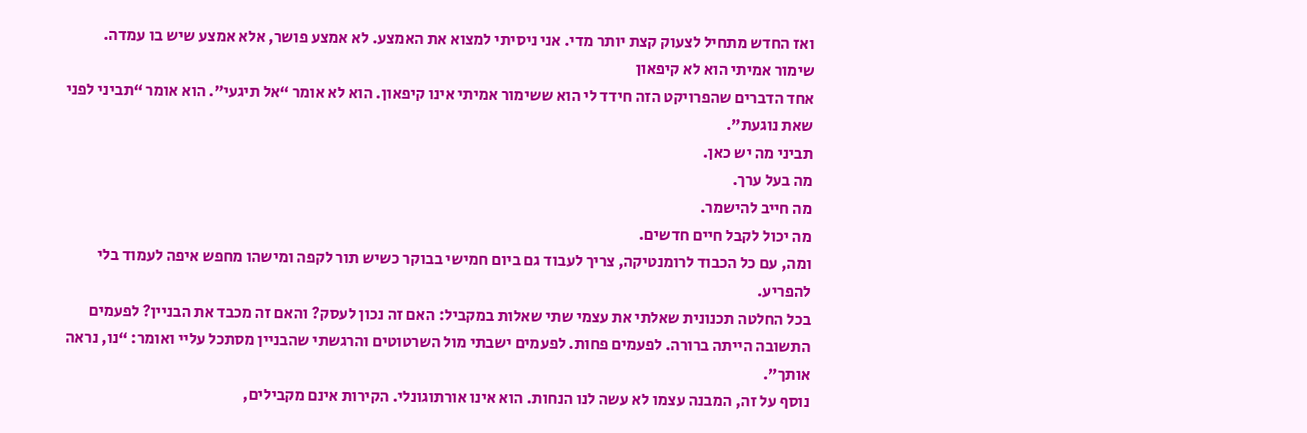ואז החדש מתחיל לצעוק קצת יותר מדי. אני ניסיתי למצוא את האמצע. לא אמצע פושר, אלא אמצע שיש בו עמדה.
שימור אמיתי הוא לא קיפאון
אחד הדברים שהפרויקט הזה חידד לי הוא ששימור אמיתי אינו קיפאון. הוא לא אומר “אל תיגעי”. הוא אומר “תביני לפני שאת נוגעת”.
תביני מה יש כאן.
מה בעל ערך.
מה חייב להישמר.
מה יכול לקבל חיים חדשים.
ומה, עם כל הכבוד לרומנטיקה, צריך לעבוד גם ביום חמישי בבוקר כשיש תור לקפה ומישהו מחפש איפה לעמוד בלי להפריע.
בכל החלטה תכנונית שאלתי את עצמי שתי שאלות במקביל: האם זה נכון לעסק? והאם זה מכבד את הבניין? לפעמים התשובה הייתה ברורה. לפעמים פחות. לפעמים ישבתי מול השרטוטים והרגשתי שהבניין מסתכל עליי ואומר: “נו, נראה אותך”.
נוסף על זה, המבנה עצמו לא עשה לנו הנחות. הוא אינו אורתוגונלי. הקירות אינם מקבילים,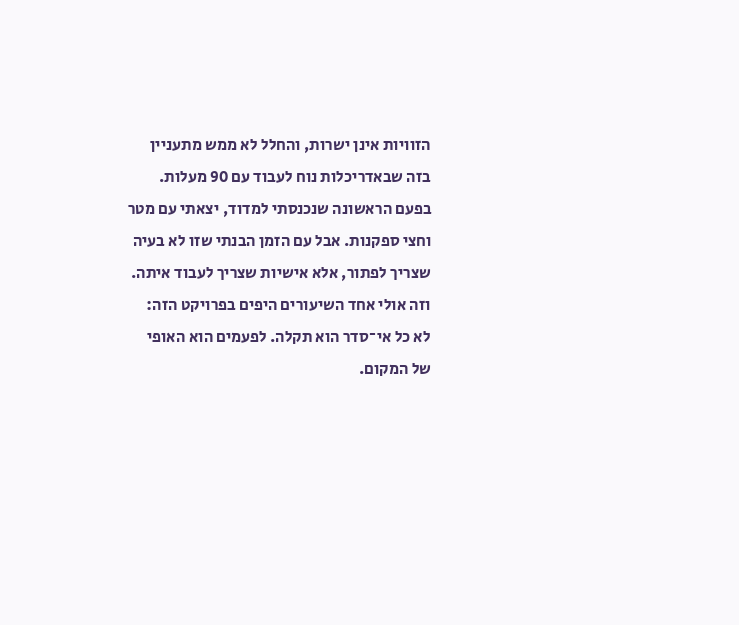הזוויות אינן ישרות, והחלל לא ממש מתעניין בזה שבאדריכלות נוח לעבוד עם 90 מעלות. בפעם הראשונה שנכנסתי למדוד, יצאתי עם מטר וחצי ספקנות. אבל עם הזמן הבנתי שזו לא בעיה שצריך לפתור, אלא אישיות שצריך לעבוד איתה.
וזה אולי אחד השיעורים היפים בפרויקט הזה: לא כל אי־סדר הוא תקלה. לפעמים הוא האופי של המקום.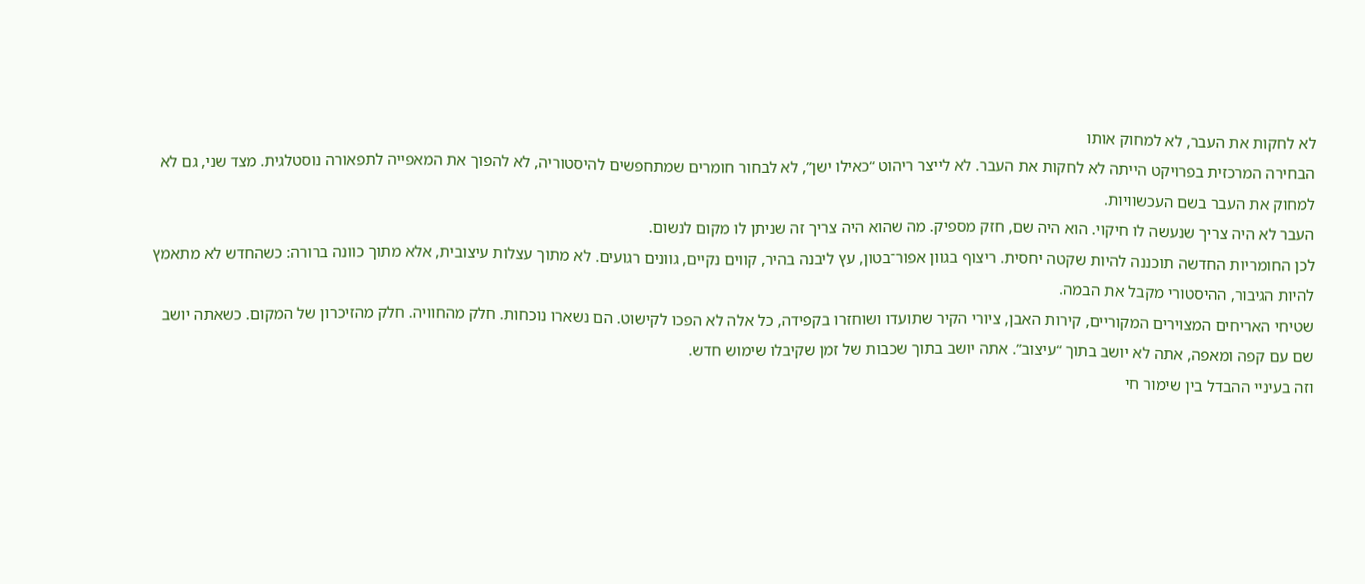לא לחקות את העבר, לא למחוק אותו
הבחירה המרכזית בפרויקט הייתה לא לחקות את העבר. לא לייצר ריהוט “כאילו ישן”, לא לבחור חומרים שמתחפשים להיסטוריה, לא להפוך את המאפייה לתפאורה נוסטלגית. מצד שני, גם לא למחוק את העבר בשם העכשוויות.
העבר לא היה צריך שנעשה לו חיקוי. הוא היה שם, חזק מספיק. מה שהוא היה צריך זה שניתן לו מקום לנשום.
לכן החומריות החדשה תוכננה להיות שקטה יחסית. ריצוף בגוון אפור־בטון, עץ ליבנה בהיר, קווים נקיים, גוונים רגועים. לא מתוך עצלות עיצובית, אלא מתוך כוונה ברורה: כשהחדש לא מתאמץ להיות הגיבור, ההיסטורי מקבל את הבמה.
שטיחי האריחים המצוירים המקוריים, קירות האבן, ציורי הקיר שתועדו ושוחזרו בקפידה, כל אלה לא הפכו לקישוט. הם נשארו נוכחות. חלק מהחוויה. חלק מהזיכרון של המקום. כשאתה יושב שם עם קפה ומאפה, אתה לא יושב בתוך “עיצוב”. אתה יושב בתוך שכבות של זמן שקיבלו שימוש חדש.
וזה בעיניי ההבדל בין שימור חי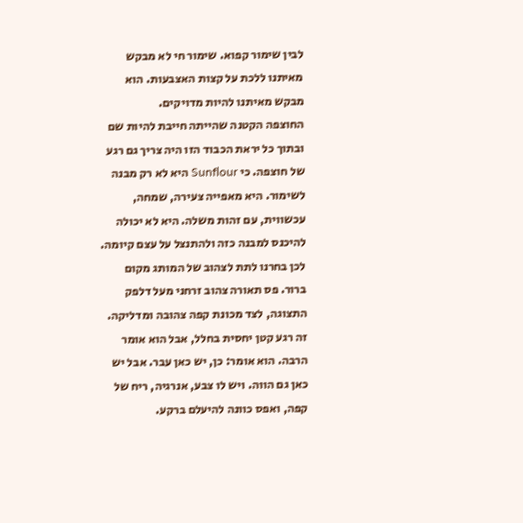לבין שימור קפוא. שימור חי לא מבקש מאיתנו ללכת על קצות האצבעות. הוא מבקש מאיתנו להיות מדויקים.
החוצפה הקטנה שהייתה חייבת להיות שם
ובתוך כל יראת הכבוד הזו היה צריך גם רגע של חוצפה. כי Sunflour היא לא רק מבנה לשימור. היא מאפייה צעירה, שמחה, עכשווית, עם זהות משלה. היא לא יכולה להיכנס למבנה כזה ולהתנצל על עצם קיומה.
לכן בחרנו לתת לצהוב של המותג מקום ברור. פס תאורה צהוב זרחני מעל דלפק התצוגה, לצד מכונת קפה צהובה ומדליקה. זה רגע קטן יחסית בחלל, אבל הוא אומר הרבה. הוא אומר: כן, יש כאן עבר. אבל יש כאן גם הווה. ויש לו צבע, אנרגיה, ריח של קפה, ואפס כוונה להיעלם ברקע.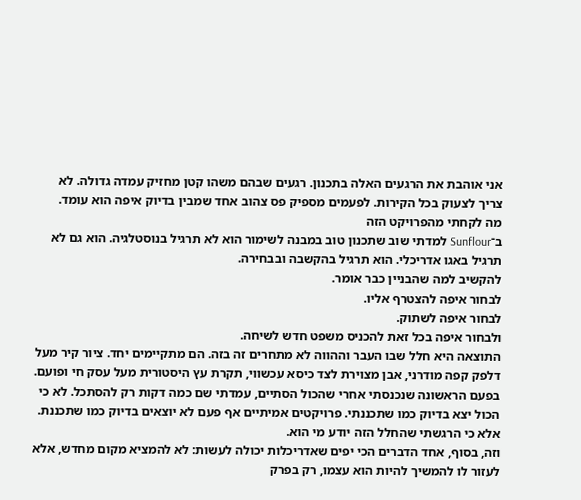אני אוהבת את הרגעים האלה בתכנון. רגעים שבהם משהו קטן מחזיק עמדה גדולה. לא צריך לצעוק בכל הקירות. לפעמים מספיק פס צהוב אחד שמבין בדיוק איפה הוא עומד.
מה לקחתי מהפרויקט הזה
ב־Sunflour למדתי שוב שתכנון טוב במבנה לשימור הוא לא תרגיל בנוסטלגיה. הוא גם לא תרגיל באגו אדריכלי. הוא תרגיל בהקשבה ובבחירה.
להקשיב למה שהבניין כבר אומר.
לבחור איפה להצטרף אליו.
לבחור איפה לשתוק.
ולבחור איפה בכל זאת להכניס משפט חדש לשיחה.
התוצאה היא חלל שבו העבר וההווה לא מתחרים זה בזה. הם מתקיימים יחד. ציור קיר מעל דלפק קפה מודרני, אבן מצוירת לצד כיסא עכשווי, תקרת עץ היסטורית מעל עסק חי ופועם.
בפעם הראשונה שנכנסתי אחרי שהכול הסתיים, עמדתי שם כמה דקות רק להסתכל. לא כי הכול יצא בדיוק כמו שתכננתי. פרויקטים אמיתיים אף פעם לא יוצאים בדיוק כמו שתכננת. אלא כי הרגשתי שהחלל הזה יודע מי הוא.
וזה, בסוף, אחד הדברים הכי יפים שאדריכלות יכולה לעשות: לא להמציא מקום מחדש, אלא לעזור לו להמשיך להיות הוא עצמו, רק בפרק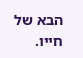הבא של חייו.